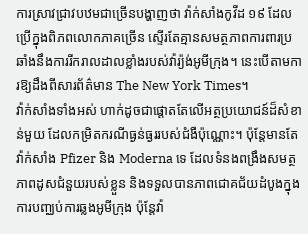ការស្រាវជ្រាវបឋមជាច្រើនបង្ហាញថា វ៉ាក់សាំងកូវីដ ១៩ ដែលប្រើក្នុងពិភពលោកភាគច្រើន ស្ទើរតែគ្មានសមត្ថភាពការពារប្រឆាំងនឹងការរីករាលដាលខ្លាំងរបស់វ៉ារ្យ៉ង់អូមីក្រុង។ នេះបើតាមការឱ្យដឹងពីសារព័ត៌មាន The New York Times។
វ៉ាក់សាំងទាំងអស់ ហាក់ដូចជាផ្ដោតតែលើអត្ថប្រយោជន៍ដ៏សំខាន់មួយ ដែលកម្រិតករណីធ្ងន់ធ្ងររបស់ជំងឺប៉ុណ្ណោះ។ ប៉ុន្តែមានតែវ៉ាក់សាំង Pfizer និង Moderna ទេ ដែលទំនងពង្រឹងសមត្ថភាពដូសជំនួយរបស់ខ្លួន និងទទួលបានភាពជោគជ័យដំបូងក្នុងការបញ្ឈប់ការឆ្លងអូមីក្រុង ប៉ុន្តែវ៉ា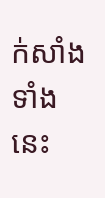ក់សាំងទាំងនេះ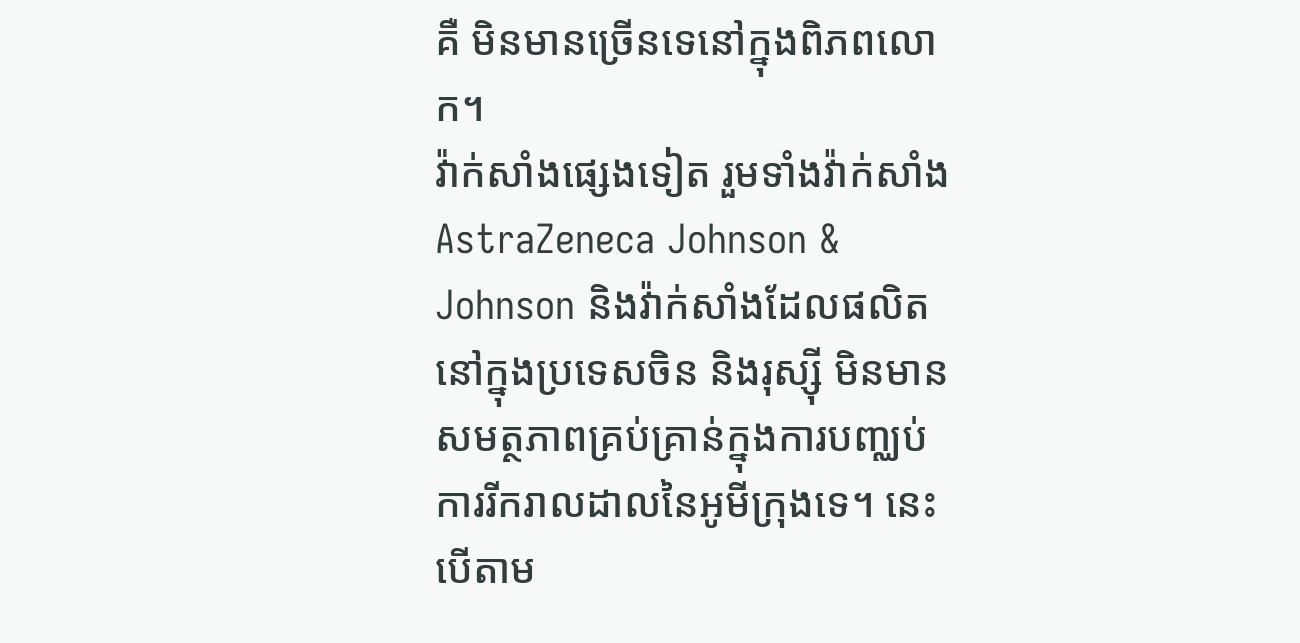គឺ មិនមានច្រើនទេនៅក្នុងពិភពលោក។
វ៉ាក់សាំងផ្សេងទៀត រួមទាំងវ៉ាក់សាំង AstraZeneca Johnson & Johnson និងវ៉ាក់សាំងដែលផលិតនៅក្នុងប្រទេសចិន និងរុស្ស៊ី មិនមានសមត្ថភាពគ្រប់គ្រាន់ក្នុងការបញ្ឈប់ ការរីករាលដាលនៃអូមីក្រុងទេ។ នេះបើតាម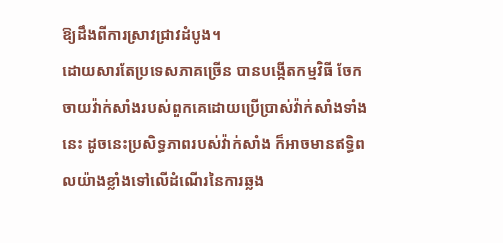ឱ្យដឹងពីការស្រាវជ្រាវដំបូង។
ដោយសារតែប្រទេសភាគច្រើន បានបង្កើតកម្មវិធី ចែកចាយវ៉ាក់សាំងរបស់ពួកគេដោយប្រើប្រាស់វ៉ាក់សាំងទាំងនេះ ដូចនេះប្រសិទ្ធភាពរបស់វ៉ាក់សាំង ក៏អាចមានឥទ្ធិពលយ៉ាងខ្លាំងទៅលើដំណើរនៃការឆ្លង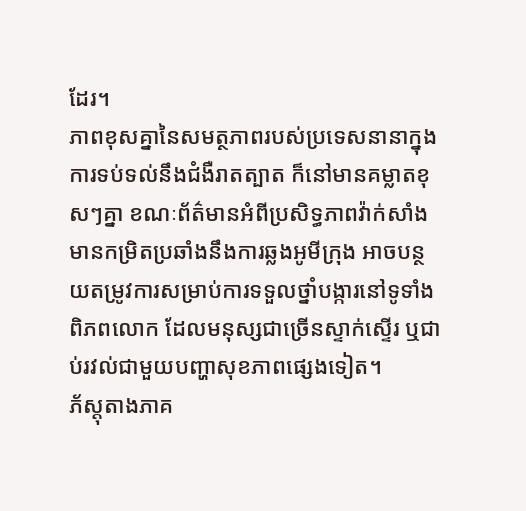ដែរ។
ភាពខុសគ្នានៃសមត្ថភាពរបស់ប្រទេសនានាក្នុងការទប់ទល់នឹងជំងឺរាតត្បាត ក៏នៅមានគម្លាតខុសៗគ្នា ខណៈព័ត៌មានអំពីប្រសិទ្ធភាពវ៉ាក់សាំង មានកម្រិតប្រឆាំងនឹងការឆ្លងអូមីក្រុង អាចបន្ថយតម្រូវការសម្រាប់ការទទួលថ្នាំបង្ការនៅទូទាំងពិភពលោក ដែលមនុស្សជាច្រើនស្ទាក់ស្ទើរ ឬជាប់រវល់ជាមួយបញ្ហាសុខភាពផ្សេងទៀត។
ភ័ស្តុតាងភាគ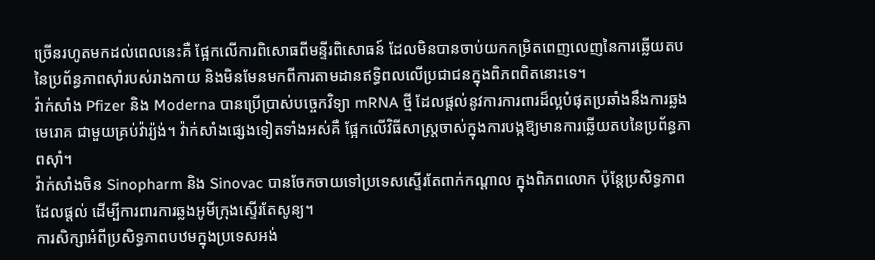ច្រើនរហូតមកដល់ពេលនេះគឺ ផ្អែកលើការពិសោធពីមន្ទីរពិសោធន៍ ដែលមិនបានចាប់យកកម្រិតពេញលេញនៃការឆ្លើយតបនៃប្រព័ន្ធភាពស៊ាំរបស់រាងកាយ និងមិនមែនមកពីការតាមដានឥទ្ធិពលលើប្រជាជនក្នុងពិភពពិតនោះទេ។
វ៉ាក់សាំង Pfizer និង Moderna បានប្រើប្រាស់បច្ចេកវិទ្យា mRNA ថ្មី ដែលផ្តល់នូវការការពារដ៏ល្អបំផុតប្រឆាំងនឹងការឆ្លងមេរោគ ជាមួយគ្រប់វ៉ារ្យ៉ង់។ វ៉ាក់សាំងផ្សេងទៀតទាំងអស់គឺ ផ្អែកលើវិធីសាស្ត្រចាស់ក្នុងការបង្កឱ្យមានការឆ្លើយតបនៃប្រព័ន្ធភាពស៊ាំ។
វ៉ាក់សាំងចិន Sinopharm និង Sinovac បានចែកចាយទៅប្រទេសស្ទើរតែពាក់កណ្តាល ក្នុងពិភពលោក ប៉ុន្តែប្រសិទ្ធភាពដែលផ្តល់ ដើម្បីការពារការឆ្លងអូមីក្រុងស្ទើរតែសូន្យ។
ការសិក្សាអំពីប្រសិទ្ធភាពបឋមក្នុងប្រទេសអង់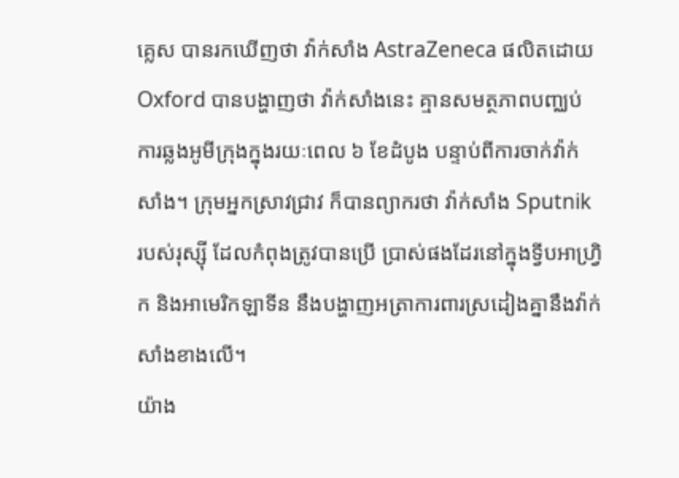គ្លេស បានរកឃើញថា វ៉ាក់សាំង AstraZeneca ផលិតដោយ Oxford បានបង្ហាញថា វ៉ាក់សាំងនេះ គ្មានសមត្ថភាពបញ្ឈប់ការឆ្លងអូមីក្រុងក្នុងរយៈពេល ៦ ខែដំបូង បន្ទាប់ពីការចាក់វ៉ាក់សាំង។ ក្រុមអ្នកស្រាវជ្រាវ ក៏បានព្យាករថា វ៉ាក់សាំង Sputnik របស់រុស្ស៊ី ដែលកំពុងត្រូវបានប្រើ ប្រាស់ផងដែរនៅក្នុងទ្វីបអាហ្វ្រិក និងអាមេរិកឡាទីន នឹងបង្ហាញអត្រាការពារស្រដៀងគ្នានឹងវ៉ាក់សាំងខាងលើ។
យ៉ាង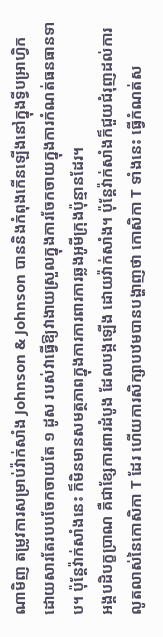ណាមិញ តម្រូវការសម្រាប់វ៉ាក់សាំង Johnson & Johnson បាននិងកំពុងកើនឡើងនៅក្នុងទ្វីបអ្រាហ្វិក ដោយសារតែរបបចែកចាយតែ ១ ដូស របស់វាធ្វើឱ្យវាងាយស្រួលក្នុងការចែកចាយក្នុងការកំណត់ធនធានទាប។ ប៉ុន្តែវ៉ាក់សាំងនេះ ក៏មិនមានសមត្ថភាពក្នុងការការពារការឆ្លងអូមីក្រុងប៉ុន្មានដែរ។
អង្គបដិបក្ខប្រាណ គឺជាខ្សែការពារដំបូង ដែលបង្កឡើង ដោយវ៉ាក់សាំង។ ប៉ុន្តែវ៉ាក់សាំងក៏ជួយជំរុញដល់ការលូតលាស់នៃកោសិកា T ដែរ ហើយការសិក្សាបឋមបានបង្ហាញថា កោសិកា T ទាំងនេះ ធ្វើកំណត់ស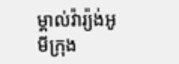ម្គាល់វ៉ារ្យ៉ង់អូមីក្រុង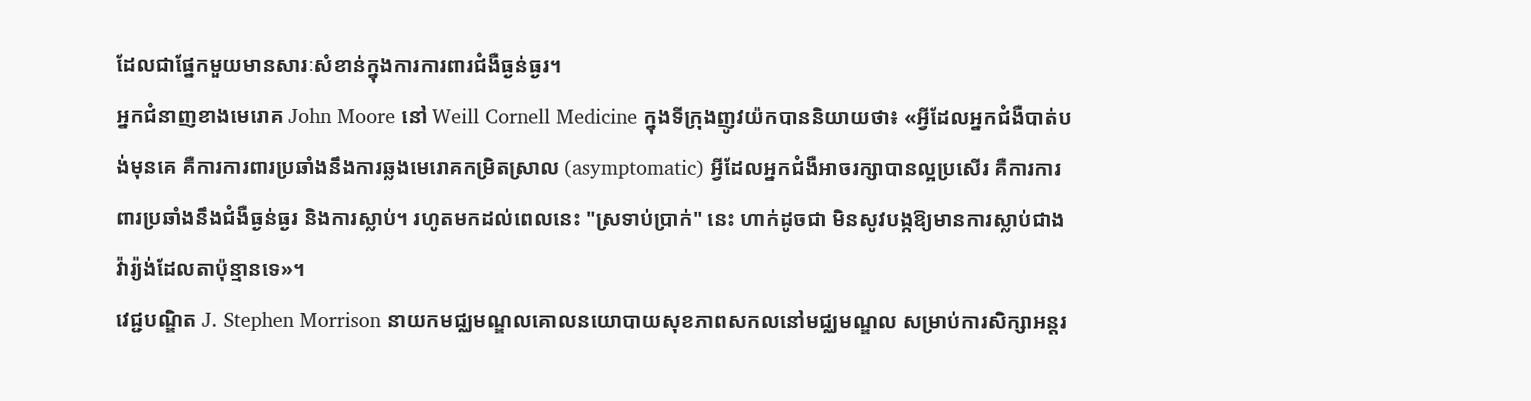ដែលជាផ្នែកមួយមានសារៈសំខាន់ក្នុងការការពារជំងឺធ្ងន់ធ្ងរ។
អ្នកជំនាញខាងមេរោគ John Moore នៅ Weill Cornell Medicine ក្នុងទីក្រុងញូវយ៉កបាននិយាយថា៖ «អ្វីដែលអ្នកជំងឺបាត់បង់មុនគេ គឺការការពារប្រឆាំងនឹងការឆ្លងមេរោគកម្រិតស្រាល (asymptomatic) អ្វីដែលអ្នកជំងឺអាចរក្សាបានល្អប្រសើរ គឺការការពារប្រឆាំងនឹងជំងឺធ្ងន់ធ្ងរ និងការស្លាប់។ រហូតមកដល់ពេលនេះ "ស្រទាប់ប្រាក់" នេះ ហាក់ដូចជា មិនសូវបង្កឱ្យមានការស្លាប់ជាងវ៉ារ្យ៉ង់ដែលតាប៉ុន្មានទេ»។
វេជ្ជបណ្ឌិត J. Stephen Morrison នាយកមជ្ឈមណ្ឌលគោលនយោបាយសុខភាពសកលនៅមជ្ឈមណ្ឌល សម្រាប់ការសិក្សាអន្តរ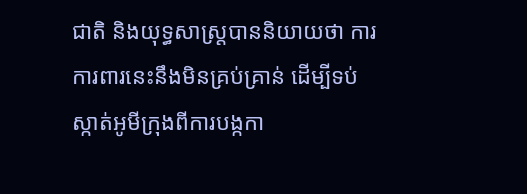ជាតិ និងយុទ្ធសាស្ត្របាននិយាយថា ការការពារនេះនឹងមិនគ្រប់គ្រាន់ ដើម្បីទប់ស្កាត់អូមីក្រុងពីការបង្កកា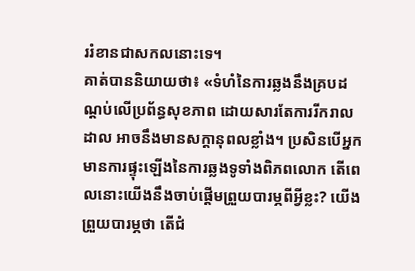ររំខានជាសកលនោះទេ។
គាត់បាននិយាយថា៖ «ទំហំនៃការឆ្លងនឹងគ្របដណ្ដប់លើប្រព័ន្ធសុខភាព ដោយសារតែការរីករាលដាល អាចនឹងមានសក្តានុពលខ្លាំង។ ប្រសិនបើអ្នកមានការផ្ទុះឡើងនៃការឆ្លងទូទាំងពិភពលោក តើពេលនោះយើងនឹងចាប់ផ្ដើមព្រួយបារម្ភពីអ្វីខ្លះ? យើងព្រួយបារម្ភថា តើជំ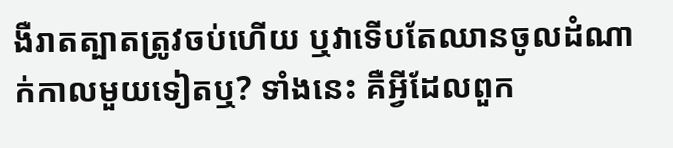ងឺរាតត្បាតត្រូវចប់ហើយ ឬវាទើបតែឈានចូលដំណាក់កាលមួយទៀតឬ? ទាំងនេះ គឺអ្វីដែលពួក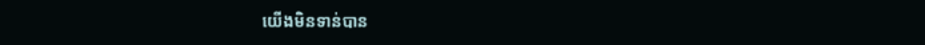យើងមិនទាន់បាន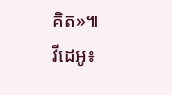គិត»៕
វីដេអូ៖